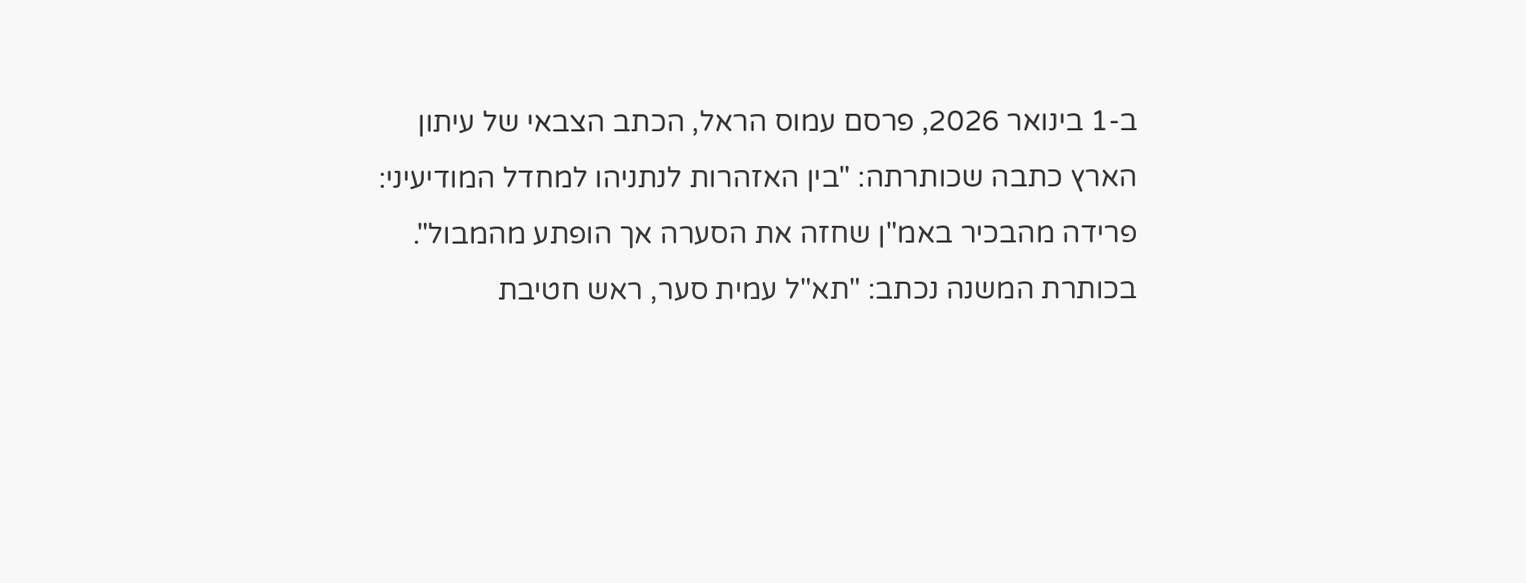ב-1 בינואר 2026, פרסם עמוס הראל, הכתב הצבאי של עיתון הארץ כתבה שכותרתה: "בין האזהרות לנתניהו למחדל המודיעיני: פרידה מהבכיר באמ"ן שחזה את הסערה אך הופתע מהמבול".
בכותרת המשנה נכתב: "תא"ל עמית סער, ראש חטיבת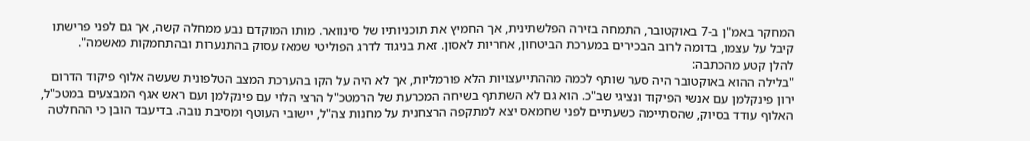המחקר באמ"ן ב-7 באוקטובר, התמחה בזירה הפלשתינית, אך החמיץ את תוכניותיו של סינוואר. מותו המוקדם נבע ממחלה קשה, אך גם לפני פרישתו קיבל על עצמו, בדומה לרוב הבכירים במערכת הביטחון, אחריות לאסון. זאת בניגוד לדרג הפוליטי שמאז עסוק בהתנערות ובהתחמקות מאשמה".
להלן קטע מהכתבה:
"בלילה ההוא באוקטובר היה סער שותף לכמה מההתייעצויות הלא פורמליות, אך לא היה על הקו בהערכת המצב הטלפונית שעשה אלוף פיקוד הדרום ירון פינקלמן עם אנשי הפיקוד ונציגי שב"כ. הוא גם לא השתתף בשיחה המכרעת של הרמטכ"ל הרצי הלוי עם פינקלמן ועם ראש אגף המבצעים במטכ"ל, האלוף עודד בסיוק, שהסתיימה כשעתיים לפני שחמאס יצא למתקפה הרצחנית על מחנות צה"ל, יישובי העוטף ומסיבת נובה. בדיעבד הובן כי ההחלטה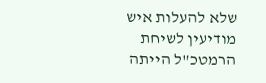שלא להעלות איש מודיעין לשיחת הרמטכ"ל הייתה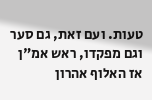טעות. ועם זאת, גם סער וגם מפקדו, ראש אמ"ן אז האלוף אהרון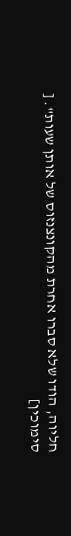חליוה, הודו שלא סברו אחרת מהקונצנזוס של אותן שעות". [
סימוכין]